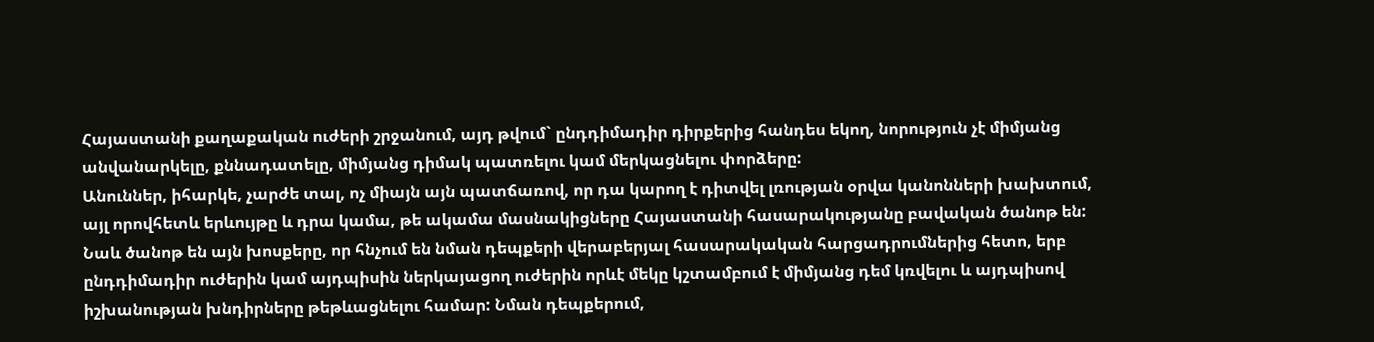Հայաստանի քաղաքական ուժերի շրջանում, այդ թվում` ընդդիմադիր դիրքերից հանդես եկող, նորություն չէ միմյանց անվանարկելը, քննադատելը, միմյանց դիմակ պատռելու կամ մերկացնելու փորձերը:
Անուններ, իհարկե, չարժե տալ, ոչ միայն այն պատճառով, որ դա կարող է դիտվել լռության օրվա կանոնների խախտում, այլ որովհետև երևույթը և դրա կամա, թե ակամա մասնակիցները Հայաստանի հասարակությանը բավական ծանոթ են: Նաև ծանոթ են այն խոսքերը, որ հնչում են նման դեպքերի վերաբերյալ հասարակական հարցադրումներից հետո, երբ ընդդիմադիր ուժերին կամ այդպիսին ներկայացող ուժերին որևէ մեկը կշտամբում է միմյանց դեմ կռվելու և այդպիսով իշխանության խնդիրները թեթևացնելու համար: Նման դեպքերում,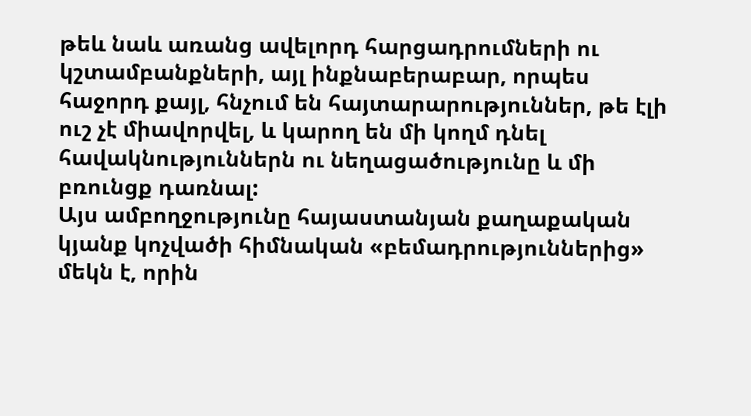թեև նաև առանց ավելորդ հարցադրումների ու կշտամբանքների, այլ ինքնաբերաբար, որպես հաջորդ քայլ, հնչում են հայտարարություններ, թե էլի ուշ չէ միավորվել, և կարող են մի կողմ դնել հավակնություններն ու նեղացածությունը և մի բռունցք դառնալ:
Այս ամբողջությունը հայաստանյան քաղաքական կյանք կոչվածի հիմնական «բեմադրություններից» մեկն է, որին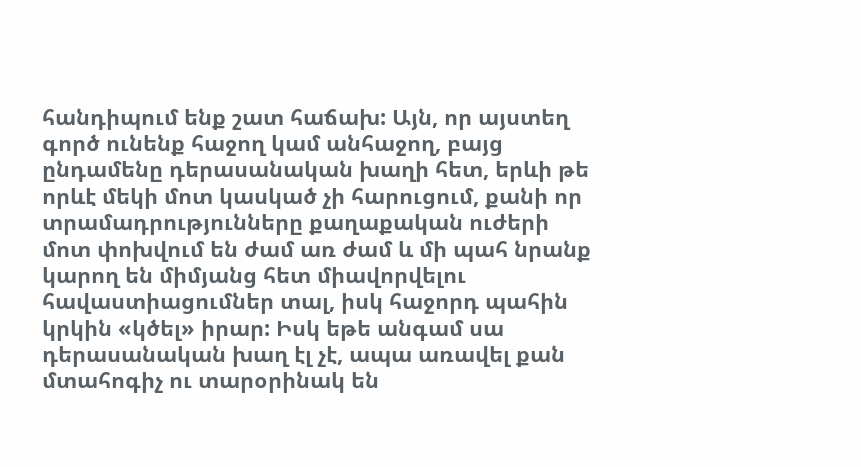հանդիպում ենք շատ հաճախ: Այն, որ այստեղ գործ ունենք հաջող կամ անհաջող, բայց ընդամենը դերասանական խաղի հետ, երևի թե որևէ մեկի մոտ կասկած չի հարուցում, քանի որ տրամադրությունները քաղաքական ուժերի մոտ փոխվում են ժամ առ ժամ և մի պահ նրանք կարող են միմյանց հետ միավորվելու հավաստիացումներ տալ, իսկ հաջորդ պահին կրկին «կծել» իրար: Իսկ եթե անգամ սա դերասանական խաղ էլ չէ, ապա առավել քան մտահոգիչ ու տարօրինակ են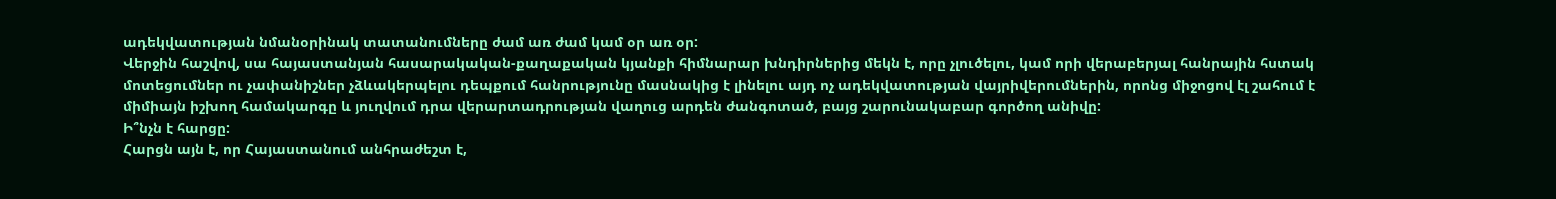ադեկվատության նմանօրինակ տատանումները ժամ առ ժամ կամ օր առ օր:
Վերջին հաշվով, սա հայաստանյան հասարակական-քաղաքական կյանքի հիմնարար խնդիրներից մեկն է, որը չլուծելու, կամ որի վերաբերյալ հանրային հստակ մոտեցումներ ու չափանիշներ չձևակերպելու դեպքում հանրությունը մասնակից է լինելու այդ ոչ ադեկվատության վայրիվերումներին, որոնց միջոցով էլ շահում է միմիայն իշխող համակարգը և յուղվում դրա վերարտադրության վաղուց արդեն ժանգոտած, բայց շարունակաբար գործող անիվը:
Ի՞նչն է հարցը:
Հարցն այն է, որ Հայաստանում անհրաժեշտ է,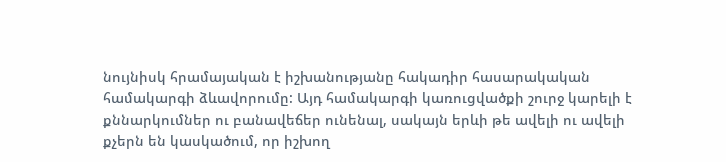նույնիսկ հրամայական է իշխանությանը հակադիր հասարակական համակարգի ձևավորումը: Այդ համակարգի կառուցվածքի շուրջ կարելի է քննարկումներ ու բանավեճեր ունենալ, սակայն երևի թե ավելի ու ավելի քչերն են կասկածում, որ իշխող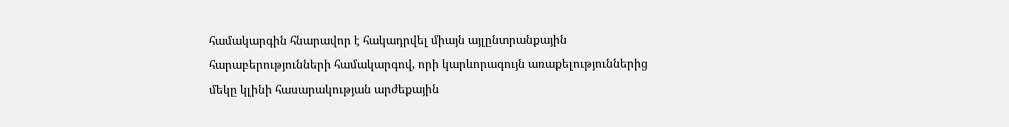համակարգին հնարավոր է հակադրվել միայն այլընտրանքային հարաբերությունների համակարգով, որի կարևորագույն առաքելություններից մեկը կլինի հասարակության արժեքային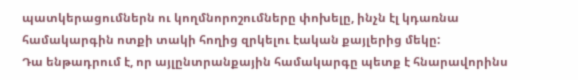պատկերացումներն ու կողմնորոշումները փոխելը, ինչն էլ կդառնա համակարգին ոտքի տակի հողից զրկելու էական քայլերից մեկը:
Դա ենթադրում է, որ այլընտրանքային համակարգը պետք է հնարավորինս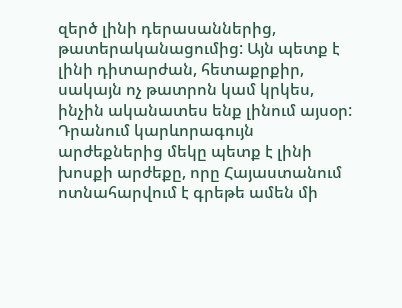զերծ լինի դերասաններից, թատերականացումից: Այն պետք է լինի դիտարժան, հետաքրքիր, սակայն ոչ թատրոն կամ կրկես, ինչին ականատես ենք լինում այսօր:
Դրանում կարևորագույն արժեքներից մեկը պետք է լինի խոսքի արժեքը, որը Հայաստանում ոտնահարվում է գրեթե ամեն մի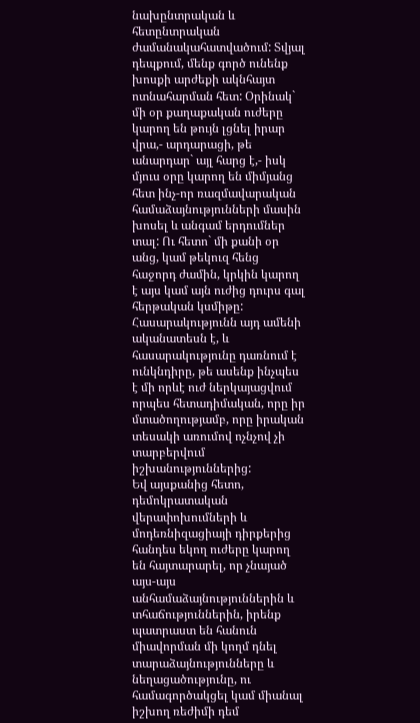նախընտրական և հետընտրական ժամանակահատվածում: Տվյալ դեպքում, մենք գործ ունենք խոսքի արժեքի ակնհայտ ոտնահարման հետ: Օրինակ` մի օր քաղաքական ուժերը կարող են թույն լցնել իրար վրա,- արդարացի, թե անարդար` այլ հարց է,- իսկ մյուս օրը կարող են միմյանց հետ ինչ-որ ռազմավարական համաձայնությունների մասին խոսել և անգամ երդումներ տալ: Ու հետո` մի քանի օր անց, կամ թեկուզ հենց հաջորդ ժամին, կրկին կարող է այս կամ այն ուժից դուրս գալ հերթական կսմիթը: Հասարակությունն այդ ամենի ականատեսն է, և հասարակությունը դառնում է ունկնդիրը, թե ասենք ինչպես է մի որևէ ուժ ներկայացվում որպես հետադիմական, որը իր մտածողությամբ, որը իրական տեսակի առումով ոչնչով չի տարբերվում իշխանություններից:
Եվ այսքանից հետո, դեմոկրատական վերափոխումների և մոդեռնիզացիայի դիրքերից հանդես եկող ուժերը կարող են հայտարարել, որ չնայած այս-այս անհամաձայնություններին և տհաճություններին, իրենք պատրաստ են հանուն միավորման մի կողմ դնել տարաձայնությունները և նեղացածությունը, ու համագործակցել կամ միանալ իշխող ռեժիմի դեմ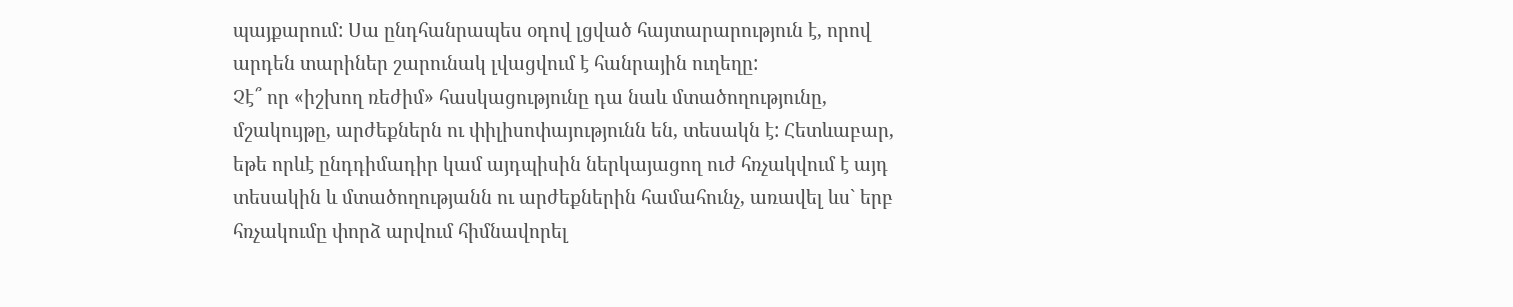պայքարում: Սա ընդհանրապես օդով լցված հայտարարություն է, որով արդեն տարիներ շարունակ լվացվում է հանրային ուղեղը:
Չէ՞ որ «իշխող ռեժիմ» հասկացությունը դա նաև մտածողությունը, մշակույթը, արժեքներն ու փիլիսոփայությունն են, տեսակն է: Հետևաբար, եթե որևէ ընդդիմադիր կամ այդպիսին ներկայացող ուժ հռչակվում է այդ տեսակին և մտածողությանն ու արժեքներին համահունչ, առավել ևս` երբ հռչակումը փորձ արվում հիմնավորել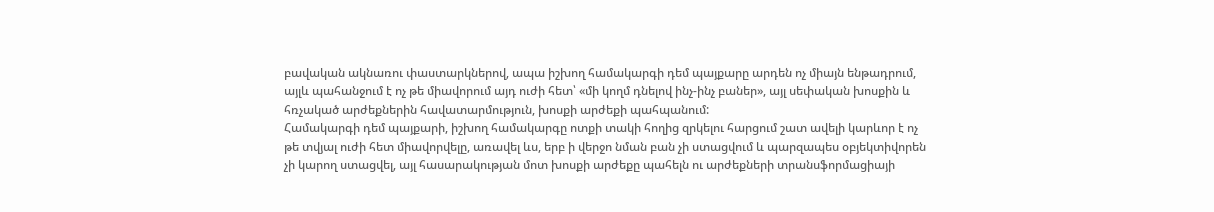բավական ակնառու փաստարկներով, ապա իշխող համակարգի դեմ պայքարը արդեն ոչ միայն ենթադրում, այլև պահանջում է ոչ թե միավորում այդ ուժի հետ՝ «մի կողմ դնելով ինչ-ինչ բաներ», այլ սեփական խոսքին և հռչակած արժեքներին հավատարմություն, խոսքի արժեքի պահպանում:
Համակարգի դեմ պայքարի, իշխող համակարգը ոտքի տակի հողից զրկելու հարցում շատ ավելի կարևոր է ոչ թե տվյալ ուժի հետ միավորվելը, առավել ևս, երբ ի վերջո նման բան չի ստացվում և պարզապես օբյեկտիվորեն չի կարող ստացվել, այլ հասարակության մոտ խոսքի արժեքը պահելն ու արժեքների տրանսֆորմացիայի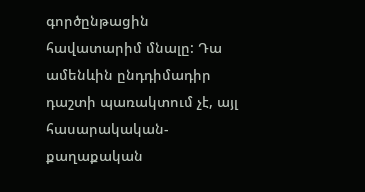գործընթացին հավատարիմ մնալը: Դա ամենևին ընդդիմադիր դաշտի պառակտում չէ, այլ հասարակական-քաղաքական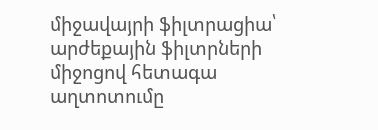միջավայրի ֆիլտրացիա՝ արժեքային ֆիլտրների միջոցով հետագա աղտոտումը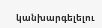կանխարգելելու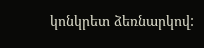կոնկրետ ձեռնարկով: